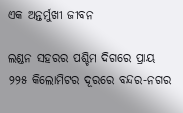ଏକ ଅନ୍ତର୍ମୁଖୀ ଜୀବନ

ଲଣ୍ଡନ ସହରର ପଶ୍ଚିମ ଦିଗରେ ପ୍ରାୟ ୨୨୫ କିଲୋମିଟର ଦୂରରେ ବନ୍ଦର-ନଗର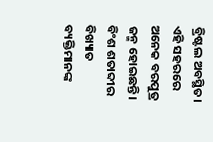ବ୍ରିଷ୍ଟଲ ଅବସ୍ଥିତ। ଏହି ସହରରେ ଅନେକ ବରପୁତ୍ର ଜନ୍ମ ହୋଇଛନ୍ତି। ବିଂଶ ଶତାବ୍ଦୀର ବିଖ୍ୟାତ ବ୍ୟକ୍ତିମାନଙ୍କ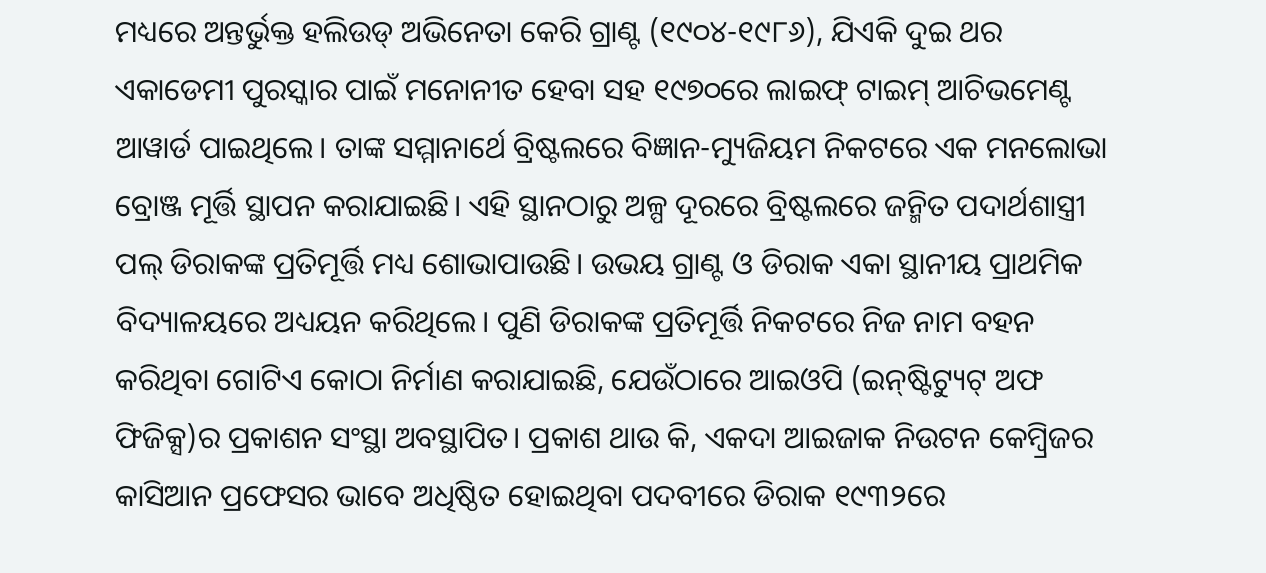ମଧ୍ୟରେ ଅନ୍ତର୍ଭୁକ୍ତ ହଲିଉଡ୍‌ ଅଭିନେତା କେରି ଗ୍ରାଣ୍ଟ (୧୯୦୪-୧୯୮୬), ଯିଏକି ଦୁଇ ଥର ଏକାଡେମୀ ପୁରସ୍କାର ପାଇଁ ମନୋନୀତ ହେବା ସହ ୧୯୭୦ରେ ଲାଇଫ୍‌ ଟାଇମ୍‌ ଆଚିଭମେଣ୍ଟ ଆୱାର୍ଡ ପାଇଥିଲେ। ତାଙ୍କ ସମ୍ମାନାର୍ଥେ ବ୍ରିଷ୍ଟଲରେ ବିଜ୍ଞାନ-ମ୍ୟୁଜିୟମ ନିକଟରେ ଏକ ମନଲୋଭା ବ୍ରୋଞ୍ଜ ମୂର୍ତ୍ତି ସ୍ଥାପନ କରାଯାଇଛି। ଏହି ସ୍ଥାନଠାରୁ ଅଳ୍ପ ଦୂରରେ ବ୍ରିଷ୍ଟଲରେ ଜନ୍ମିତ ପଦାର୍ଥଶାସ୍ତ୍ରୀ ପଲ୍‌ ଡିରାକଙ୍କ ପ୍ରତିମୂର୍ତ୍ତି ମଧ୍ୟ ଶୋଭାପାଉଛି। ଉଭୟ ଗ୍ରାଣ୍ଟ ଓ ଡିରାକ ଏକା ସ୍ଥାନୀୟ ପ୍ରାଥମିକ ବିଦ୍ୟାଳୟରେ ଅଧ୍ୟୟନ କରିଥିଲେ। ପୁଣି ଡିରାକଙ୍କ ପ୍ରତିମୂର୍ତ୍ତି ନିକଟରେ ନିଜ ନାମ ବହନ କରିଥିବା ଗୋଟିଏ କୋଠା ନିର୍ମାଣ କରାଯାଇଛି, ଯେଉଁଠାରେ ଆଇଓପି (ଇନ୍‌ଷ୍ଟିଟ୍ୟୁଟ୍‌ ଅଫ ଫିଜିକ୍ସ)ର ପ୍ରକାଶନ ସଂସ୍ଥା ଅବସ୍ଥାପିତ। ପ୍ରକାଶ ଥାଉ କି, ଏକଦା ଆଇଜାକ ନିଉଟନ କେମ୍ବ୍ରିଜର କାସିଆନ ପ୍ରଫେସର ଭାବେ ଅଧିଷ୍ଠିତ ହୋଇଥିବା ପଦବୀରେ ଡିରାକ ୧୯୩୨ରେ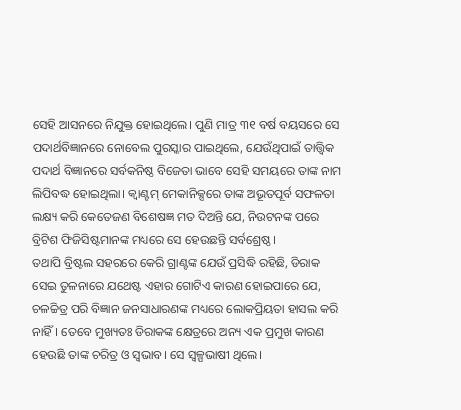ସେହି ଆସନରେ ନିଯୁକ୍ତ ହୋଇଥିଲେ। ପୁଣି ମାତ୍ର ୩୧ ବର୍ଷ ବୟସରେ ସେ ପଦାର୍ଥବିଜ୍ଞାନରେ ନୋବେଲ ପୁରସ୍କାର ପାଇଥିଲେ, ଯେଉଁଥିପାଇଁ ତାତ୍ତ୍ୱିକ ପଦାର୍ଥ ବିଜ୍ଞାନରେ ସର୍ବକନିଷ୍ଠ ବିଜେତା ଭାବେ ସେହି ସମୟରେ ତାଙ୍କ ନାମ ଲିପିବଦ୍ଧ ହୋଇଥିଲା। କ୍ୱାଣ୍ଟମ୍‌ ମେକାନିକ୍ସରେ ତାଙ୍କ ଅଭୂତପୂର୍ବ ସଫଳତା ଲକ୍ଷ୍ୟ କରି କେତେଜଣ ବିଶେଷଜ୍ଞ ମତ ଦିଅନ୍ତି ଯେ, ନିଉଟନଙ୍କ ପରେ ବ୍ରିଟିଶ ଫିଜିସିଷ୍ଟମାନଙ୍କ ମଧ୍ୟରେ ସେ ହେଉଛନ୍ତି ସର୍ବଶ୍ରେଷ୍ଠ।
ତଥାପି ବ୍ରିଷ୍ଟଲ ସହରରେ କେରି ଗ୍ରାଣ୍ଟଙ୍କ ଯେଉଁ ପ୍ରସିଦ୍ଧି ରହିଛି, ଡିରାକ ସେଇ ତୁଳନାରେ ଯଥେଷ୍ଟ ଏହାର ଗୋଟିଏ କାରଣ ହୋଇପାରେ ଯେ, ଚଳଚ୍ଚିତ୍ର ପରି ବିଜ୍ଞାନ ଜନସାଧାରଣଙ୍କ ମଧ୍ୟରେ ଲୋକପ୍ରିୟତା ହାସଲ କରି ନାହିଁ। ତେବେ ମୁଖ୍ୟତଃ ଡିରାକଙ୍କ କ୍ଷେତ୍ରରେ ଅନ୍ୟ ଏକ ପ୍ରମୁଖ କାରଣ ହେଉଛି ତାଙ୍କ ଚରିତ୍ର ଓ ସ୍ବଭାବ। ସେ ସ୍ବଳ୍ପଭାଷୀ ଥିଲେ।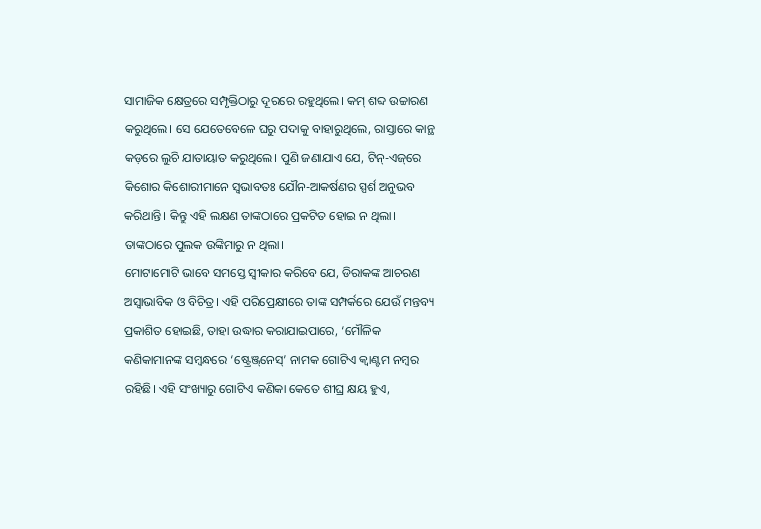ସାମାଜିକ କ୍ଷେତ୍ରରେ ସମ୍ପୃକ୍ତିଠାରୁ ଦୂରରେ ରହୁଥିଲେ। କମ୍‌ ଶବ୍ଦ ଉଚ୍ଚାରଣ କରୁଥିଲେ। ସେ ଯେତେବେଳେ ଘରୁ ପଦାକୁ ବାହାରୁଥିଲେ, ରାସ୍ତାରେ କାନ୍ଥ କଡ଼ରେ ଲୁଚି ଯାତାୟାତ କରୁଥିଲେ। ପୁଣି ଜଣାଯାଏ ଯେ, ଟିନ୍‌-ଏଜ୍‌ରେ କିଶୋର କିଶୋରୀମାନେ ସ୍ବଭାବତଃ ଯୌନ-ଆକର୍ଷଣର ସ୍ପର୍ଶ ଅନୁଭବ କରିଥାନ୍ତି। କିନ୍ତୁ ଏହି ଲକ୍ଷଣ ତାଙ୍କଠାରେ ପ୍ରକଟିତ ହୋଇ ନ ଥିଲା। ତାଙ୍କଠାରେ ପୁଲକ ଉଙ୍କିମାରୁ ନ ଥିଲା।
ମୋଟାମୋଟି ଭାବେ ସମସ୍ତେ ସ୍ବୀକାର କରିବେ ଯେ, ଡିରାକଙ୍କ ଆଚରଣ ଅସ୍ବାଭାବିକ ଓ ବିଚିତ୍ର। ଏହି ପରିପ୍ରେକ୍ଷୀରେ ତାଙ୍କ ସମ୍ପର୍କରେ ଯେଉଁ ମନ୍ତବ୍ୟ ପ୍ରକାଶିତ ହୋଇଛି, ତାହା ଉଦ୍ଧାର କରାଯାଇପାରେ, ‘ମୌଳିକ କଣିକାମାନଙ୍କ ସମ୍ବନ୍ଧରେ ‘ଷ୍ଟ୍ରେଞ୍ଜ୍‌ନେସ୍‌’ ନାମକ ଗୋଟିଏ କ୍ୱାଣ୍ଟମ ନମ୍ବର ରହିଛି। ଏହି ସଂଖ୍ୟାରୁ ଗୋଟିଏ କଣିକା କେତେ ଶୀଘ୍ର କ୍ଷୟ ହୁଏ,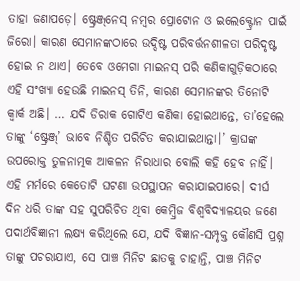ତାହା ଜଣାପଡ଼େ। ଷ୍ଟ୍ରେଞ୍ଜ୍‌ନେସ୍‌ ନମ୍ବର ପ୍ରୋଟୋନ ଓ ଇଲେକ୍ଟ୍ରୋନ ପାଇଁ ଜିରୋ। କାରଣ ସେମାନଙ୍କଠାରେ ଉଦ୍ଦିଷ୍ଟ ପରିବର୍ତ୍ତନଶୀଳତା ପରିଦୃଷ୍ଟ ହୋଇ ନ ଥାଏ। ତେବେ ଓମେଗା ମାଇନସ୍‌ ପରି କଣିକାଗୁଡ଼ିକଠାରେ ଏହି ସଂଖ୍ୟା ହେଉଛି ମାଇନସ୍‌ ତିନି, କାରଣ ସେମାନଙ୍କର ତିନୋଟି କ୍ୱାର୍କ ଅଛି। … ଯଦି ଡିରାକ ଗୋଟିଏ କଣିକା ହୋଇଥାନ୍ତେ, ତା’ହେଲେ ତାଙ୍କୁ ‘ଷ୍ଟ୍ରେଞ୍ଜ୍‌’ ଭାବେ ନିଶ୍ଚିତ ପରିଚିତ କରାଯାଇଥାନ୍ତା।’ କ୍ରାଘଙ୍କ ଉପରୋକ୍ତ ତୁଳନାତ୍ମକ ଆକଳନ ନିରାଧାର ବୋଲି କହି ହେବ ନାହିଁ। ଏହି ମର୍ମରେ କେତୋଟି ଘଟଣା ଉପସ୍ଥାପନ କରାଯାଇପାରେ। ଦୀର୍ଘ ଦିନ ଧରି ତାଙ୍କ ସହ ସୁପରିଚିତ ଥିବା କେମ୍ବ୍ରିଜ ବିଶ୍ୱବିଦ୍ୟାଳୟର ଜଣେ ପଦାର୍ଥବିଜ୍ଞାନୀ ଲକ୍ଷ୍ୟ କରିଥିଲେ ଯେ, ଯଦି ବିଜ୍ଞାନ-ସମ୍ପୃକ୍ତ କୌଣସି ପ୍ରଶ୍ନ ତାଙ୍କୁ ପଚରାଯାଏ, ସେ ପାଞ୍ଚ ମିନିଟ ଛାତକୁ ଚାହାନ୍ତି, ପାଞ୍ଚ ମିନିଟ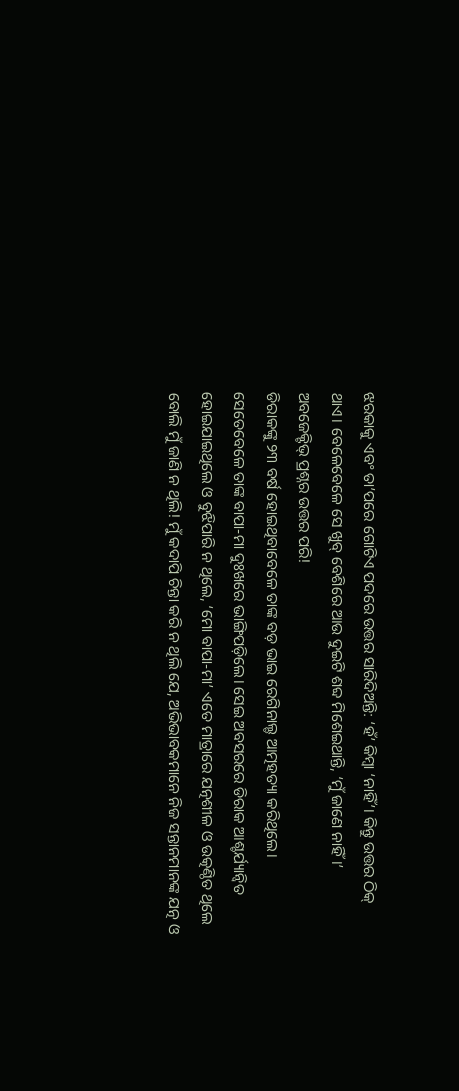ଝରକାକୁ ଏବଂ ତା’ପରେ ଗୋଟିଏ ପଦରେ ଉତ୍ତର ସାରିଦିଅନ୍ତି: ‘ହଁ’ କିମ୍ବା ‘ନାହିଁ’। କିନ୍ତୁ ଉତ୍ତର ଠିକ୍‌ ଥାଏ। ବେଳେବେଳେ ସେ ଖୁବ୍‌ ବେଶିରେ ଆଉ ଦୁଇଟି ଶବ୍ଦ ମିଶେଇଥାନ୍ତି, ‘ମୁଁ ଜାଣେ ନାହିଁ।’ ଅବଜେକ୍ଟିଭ୍‌ ପ୍ରଶ୍ନର ଉତ୍ତର ପରି!
ଡିରାକଙ୍କୁ ୨୩ ବର୍ଷ ହୋଇଥିବାବେଳେ ତାଙ୍କ ବଡ଼ ଭାଇ ରେଗିନାଲ୍ଡ ଆତ୍ମହତ୍ୟା କରିଥିଲେ। ସେତେବେଳେ ତାଙ୍କ ବାପା-ମା ଦୁଃଖରେ ଭାଙ୍ଗିପଡ଼ିଲେ। ସେଇ ଅବସରରେ ଡିରାକ ଆଶ୍ଚର୍ଯ୍ୟାନ୍ବିତ ହୋଇଯାଇଥିଲେ ଓ ବୁଝିପାରି ନ ଥିଲେ, ‘ମୋ ବାପା-ମା’ ଏତେ ମାତ୍ରାରେ ଯତ୍ନଶୀଳ ଓ ଉତ୍କଣ୍ଠିତ ଥିଲେ ବୋଲି ମୁଁ ଜାଣି ନ ଥିଲି! ମୁଁ କଦାପି ଚିନ୍ତା କରି ନ ଥିଲି ଯେ, ଅଭିଭାବକମାନେ ନିଜ ସନ୍ତାନମାନଙ୍କ ଯତ୍ନ ଓ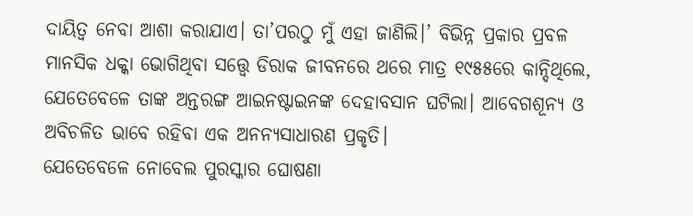ଦାୟିତ୍ୱ ନେବା ଆଶା କରାଯାଏ। ତା’ପରଠୁ ମୁଁ ଏହା ଜାଣିଲି।’ ବିଭିନ୍ନ ପ୍ରକାର ପ୍ରବଳ ମାନସିକ ଧକ୍କା ଭୋଗିଥିବା ସତ୍ତ୍ୱେ ଡିରାକ ଜୀବନରେ ଥରେ ମାତ୍ର ୧୯୫୫ରେ କାନ୍ଦିଥିଲେ, ଯେତେବେଳେ ତାଙ୍କ ଅନ୍ତରଙ୍ଗ ଆଇନଷ୍ଟାଇନଙ୍କ ଦେହାବସାନ ଘଟିଲା। ଆବେଗଶୂନ୍ୟ ଓ ଅବିଚଳିତ ଭାବେ ରହିବା ଏକ ଅନନ୍ୟସାଧାରଣ ପ୍ରକୃତି।
ଯେତେବେଳେ ନୋବେଲ ପୁରସ୍କାର ଘୋଷଣା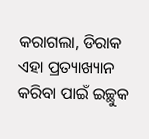କରାଗଲା, ଡିରାକ ଏହା ପ୍ରତ୍ୟାଖ୍ୟାନ କରିବା ପାଇଁ ଇଚ୍ଛୁକ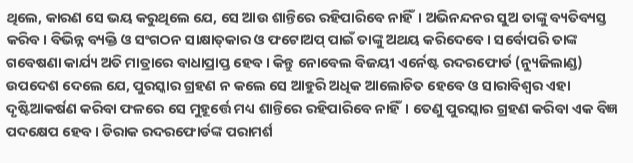ଥିଲେ, କାରଣ ସେ ଭୟ କରୁଥିଲେ ଯେ, ସେ ଆଉ ଶାନ୍ତିରେ ରହିପାରିବେ ନାହିଁ। ଅଭିନନ୍ଦନର ସୁଅ ତାଙ୍କୁ ବ୍ୟତିବ୍ୟସ୍ତ କରିବ। ବିଭିନ୍ନ ବ୍ୟକ୍ତି ଓ ସଂଗଠନ ସାକ୍ଷାତ୍‌କାର ଓ ଫଟୋଅପ୍‌ ପାଇଁ ତାଙ୍କୁ ଅଥୟ କରିଦେବେ। ସର୍ବୋପରି ତାଙ୍କ ଗବେଷଣା କାର୍ଯ୍ୟ ଅତି ମାତ୍ରାରେ ବାଧାପ୍ରାପ୍ତ ହେବ। କିନ୍ତୁ ନୋବେଲ ବିଜୟୀ ଏର୍ନେଷ୍ଟ ରଦରଫୋର୍ଡ (ନ୍ୟୁଜିଲାଣ୍ଡ) ଉପଦେଶ ଦେଲେ ଯେ, ପୁରସ୍କାର ଗ୍ରହଣ ନ କଲେ ସେ ଆହୁରି ଅଧିକ ଆଲୋଚିତ ହେବେ ଓ ସାରାବିଶ୍ୱର ଏହା ଦୃଷ୍ଟିଆକର୍ଷଣ କରିବା ଫଳରେ ସେ ମୁହୂର୍ତ୍ତେ ମଧ୍ୟ ଶାନ୍ତିରେ ରହିପାରିବେ ନାହିଁ। ତେଣୁ ପୁରସ୍କାର ଗ୍ରହଣ କରିବା ଏକ ବିଜ୍ଞ ପଦକ୍ଷେପ ହେବ। ଡିରାକ ରଦରଫୋର୍ଡଙ୍କ ପରାମର୍ଶ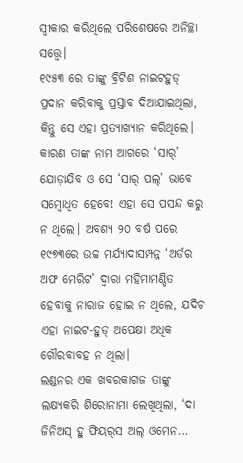ସ୍ବୀକାର କରିଥିଲେ ପରିଶେଷରେ ଅନିଚ୍ଛା ସତ୍ତ୍ୱେ।
୧୯୫୩ ରେ ତାଙ୍କୁ ବ୍ରିଟିଶ ନାଇଟହୁଡ୍‌ ପ୍ରଦାନ କରିବାକୁ ପ୍ରସ୍ତାବ ଦିଆଯାଇଥିଲା, କିନ୍ତୁ ସେ ଏହା ପ୍ରତ୍ୟାଖ୍ୟାନ କରିଥିଲେ। କାରଣ ତାଙ୍କ ନାମ ଆଗରେ ‘ସାର୍‌’ ଯୋଡ଼ାଯିବ ଓ ସେ ‘ସାର୍‌ ପଲ୍‌’ ଭାବେ ସମ୍ବୋଧିତ ହେବେ! ଏହା ସେ ପସନ୍ଦ କରୁ ନ ଥିଲେ। ଅବଶ୍ୟ ୨୦ ବର୍ଷ ପରେ ୧୯୭୩ରେ ଉଚ୍ଚ ମର୍ଯ୍ୟାଦାସମ୍ପନ୍ନ ‘ଅର୍ଡର ଅଫ ମେରିଟ’ ଦ୍ୱାରା ମହିମାମଣ୍ଡିତ ହେବାକୁ ନାରାଜ ହୋଇ ନ ଥିଲେ, ଯଦିଚ ଏହା ନାଇଟ-ହୁଡ୍‌ ଅପେକ୍ଷା ଅଧିକ ଗୌରବାବହ ନ ଥିଲା।
ଲଣ୍ଡନର ଏକ ଖବରକାଗଜ ତାଙ୍କୁ ଲକ୍ଷ୍ୟକରି ଶିରୋନାମା ଲେଖିଥିଲା, ‘ଦା ଜିନିଅସ୍‌ ହୁ ଫିୟର୍‌ସ ଅଲ୍‌ ଓମେନ…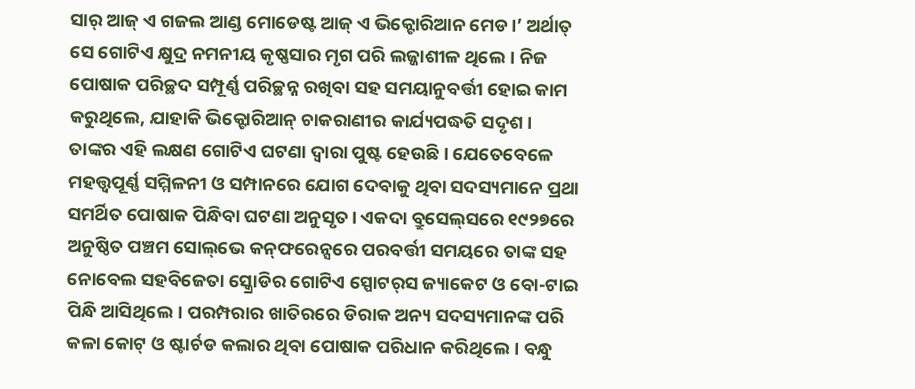ସାର୍‌ ଆଜ୍‌ ଏ ଗଜଲ ଆଣ୍ଡ ମୋଡେଷ୍ଟ ଆଜ୍‌ ଏ ଭିକ୍ଟୋରିଆନ ମେଡ।’ ଅର୍ଥାତ୍‌ ସେ ଗୋଟିଏ କ୍ଷୁଦ୍ର ନମନୀୟ କୃଷ୍ଣସାର ମୃଗ ପରି ଲଜ୍ଜାଶୀଳ ଥିଲେ। ନିଜ ପୋଷାକ ପରିଚ୍ଛଦ ସମ୍ପୂର୍ଣ୍ଣ ପରିଚ୍ଛନ୍ନ ରଖିବା ସହ ସମୟାନୁବର୍ତ୍ତୀ ହୋଇ କାମ କରୁଥିଲେ, ଯାହାକି ଭିକ୍ଟୋରିଆନ୍‌ ଚାକରାଣୀର କାର୍ଯ୍ୟପଦ୍ଧତି ସଦୃଶ।
ତାଙ୍କର ଏହି ଲକ୍ଷଣ ଗୋଟିଏ ଘଟଣା ଦ୍ୱାରା ପୁଷ୍ଟ ହେଉଛି। ଯେତେବେଳେ ମହତ୍ତ୍ୱପୂର୍ଣ୍ଣ ସମ୍ମିଳନୀ ଓ ସମ୍ପାନରେ ଯୋଗ ଦେବାକୁ ଥିବା ସଦସ୍ୟମାନେ ପ୍ରଥା ସମର୍ଥିତ ପୋଷାକ ପିନ୍ଧିବା ଘଟଣା ଅନୁସୃତ। ଏକଦା ବ୍ରୁସେଲ୍‌ସରେ ୧୯୨୭ରେ ଅନୁଷ୍ଠିତ ପଞ୍ଚମ ସୋଲ୍‌ଭେ କନ୍‌ଫରେନ୍ସରେ ପରବର୍ତ୍ତୀ ସମୟରେ ତାଙ୍କ ସହ ନୋବେଲ ସହବିଜେତା ସ୍କ୍ରୋଡିର ଗୋଟିଏ ସ୍ପୋଟର୍‌ସ ଜ୍ୟାକେଟ ଓ ବୋ-ଟାଇ ପିନ୍ଧି ଆସିଥିଲେ। ପରମ୍ପରାର ଖାତିରରେ ଡିରାକ ଅନ୍ୟ ସଦସ୍ୟମାନଙ୍କ ପରି କଳା କୋଟ୍‌ ଓ ଷ୍ଟାର୍ଚଡ କଲାର ଥିବା ପୋଷାକ ପରିଧାନ କରିଥିଲେ। ବନ୍ଧୁ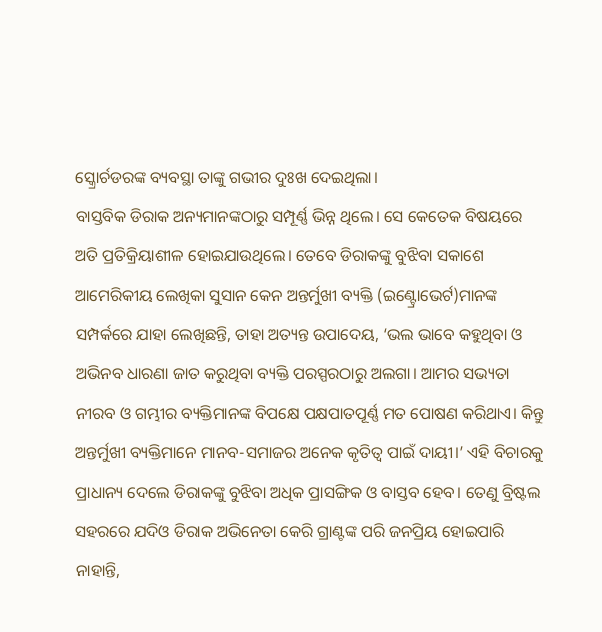ସ୍କ୍ରୋର୍ଚଡରଙ୍କ ବ୍ୟବସ୍ଥା ତାଙ୍କୁ ଗଭୀର ଦୁଃଖ ଦେଇଥିଲା।
ବାସ୍ତବିକ ଡିରାକ ଅନ୍ୟମାନଙ୍କଠାରୁ ସମ୍ପୂର୍ଣ୍ଣ ଭିନ୍ନ ଥିଲେ। ସେ କେତେକ ବିଷୟରେ ଅତି ପ୍ରତିକ୍ରିୟାଶୀଳ ହୋଇଯାଉଥିଲେ। ତେବେ ଡିରାକଙ୍କୁ ବୁଝିବା ସକାଶେ ଆମେରିକୀୟ ଲେଖିକା ସୁସାନ କେନ ଅନ୍ତର୍ମୁଖୀ ବ୍ୟକ୍ତି (ଇଣ୍ଟ୍ରୋଭେର୍ଟ)ମାନଙ୍କ ସମ୍ପର୍କରେ ଯାହା ଲେଖିଛନ୍ତି, ତାହା ଅତ୍ୟନ୍ତ ଉପାଦେୟ, ‘ଭଲ ଭାବେ କହୁଥିବା ଓ ଅଭିନବ ଧାରଣା ଜାତ କରୁଥିବା ବ୍ୟକ୍ତି ପରସ୍ପରଠାରୁ ଅଲଗା। ଆମର ସଭ୍ୟତା ନୀରବ ଓ ଗମ୍ଭୀର ବ୍ୟକ୍ତିମାନଙ୍କ ବିପକ୍ଷେ ପକ୍ଷପାତପୂର୍ଣ୍ଣ ମତ ପୋଷଣ କରିଥାଏ। କିନ୍ତୁ ଅନ୍ତର୍ମୁଖୀ ବ୍ୟକ୍ତିମାନେ ମାନବ-ସମାଜର ଅନେକ କୃତିତ୍ୱ ପାଇଁ ଦାୟୀ।’ ଏହି ବିଚାରକୁ ପ୍ରାଧାନ୍ୟ ଦେଲେ ଡିରାକଙ୍କୁ ବୁଝିବା ଅଧିକ ପ୍ରାସଙ୍ଗିକ ଓ ବାସ୍ତବ ହେବ। ତେଣୁ ବ୍ରିଷ୍ଟଲ ସହରରେ ଯଦିଓ ଡିରାକ ଅଭିନେତା କେରି ଗ୍ରାଣ୍ଟଙ୍କ ପରି ଜନପ୍ରିୟ ହୋଇପାରି ନାହାନ୍ତି,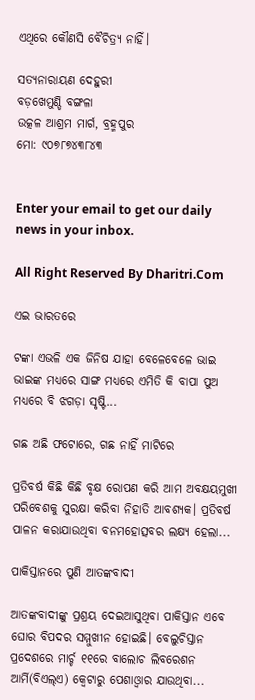ଏଥିରେ କୌଣସି ବୈଚିତ୍ର୍ୟ ନାହିଁ।

ସତ୍ୟନାରାୟଣ ଦେହୁରୀ
ବଡ଼ଖେମୁଣ୍ଡି ବଙ୍ଗଳା
ଉତ୍କଳ ଆଶ୍ରମ ମାର୍ଗ, ବ୍ରହ୍ମପୁର
ମୋ: ୯୦୭୮୭୪୩୮୪୩


Enter your email to get our daily news in your inbox.

All Right Reserved By Dharitri.Com

ଏଇ ଭାରତରେ

ଟଙ୍କା ଏଭଳି ଏକ ଜିନିଷ ଯାହା ବେଳେବେଳେ ଭାଇ ଭାଇଙ୍କ ମଧ୍ୟରେ ସାଙ୍ଗ ମଧ୍ୟରେ ଏମିତି କି ବାପା ପୁଅ ମଧ୍ୟରେ ବି ଝଗଡ଼ା ସୃଷ୍ଟି...

ଗଛ ଅଛି ଫଟୋରେ, ଗଛ ନାହିଁ ମାଟିରେ

ପ୍ରତିବର୍ଷ କିଛି କିଛି ବୃକ୍ଷ ରୋପଣ କରି ଆମ ଅବକ୍ଷୟମୁଖୀ ପରିବେଶକୁ ସୁରକ୍ଷା କରିବା ନିହାତି ଆବଶ୍ୟକ। ପ୍ରତିବର୍ଷ ପାଳନ କରାଯାଉଥିବା ବନମହୋତ୍ସବର ଲକ୍ଷ୍ୟ ହେଲା...

ପାକିସ୍ତାନରେ ପୁଣି ଆତଙ୍କବାଦୀ

ଆତଙ୍କବାଦୀଙ୍କୁ ପ୍ରଶ୍ରୟ ଦେଇଆସୁଥିବା ପାକିସ୍ତାନ ଏବେ ଘୋର ବିପଦର ସମ୍ମୁଖୀନ ହୋଇଛି। ବେଲୁଚିସ୍ତାନ ପ୍ରଦେଶରେ ମାର୍ଚ୍ଚ ୧୧ରେ ବାଲୋଚ ଲିବରେଶନ ଆର୍ମି(ବିଏଲ୍‌ଏ) କ୍ୱେଟାରୁ ପେଶାଓ୍ବାର ଯାଉଥିବା...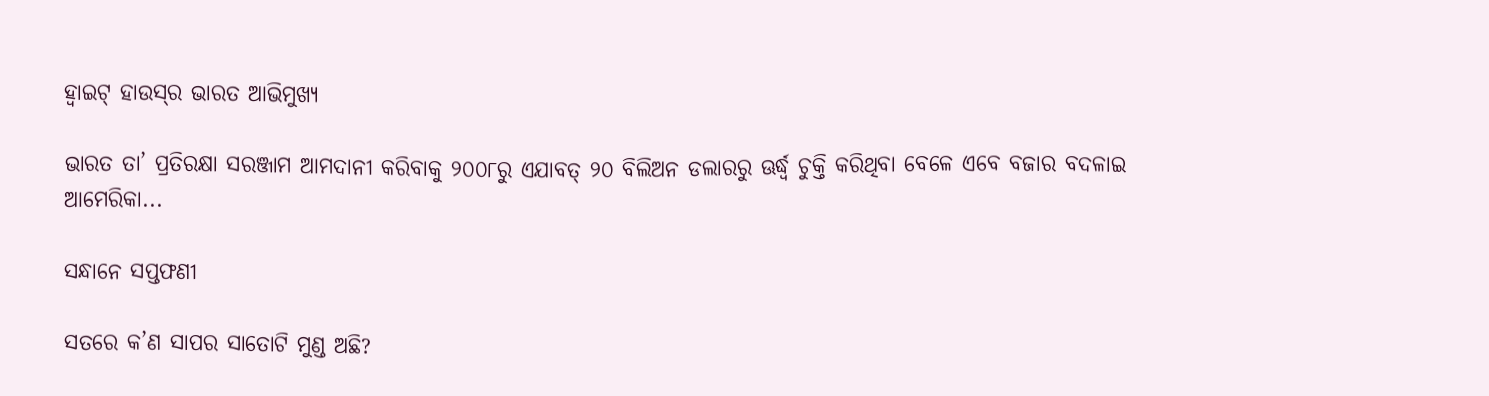ହ୍ବାଇଟ୍‌ ହାଉସ୍‌ର ଭାରତ ଆଭିମୁଖ୍ୟ

ଭାରତ ତା’ ପ୍ରତିରକ୍ଷା ସରଞ୍ଜାମ ଆମଦାନୀ କରିବାକୁ ୨୦୦୮ରୁ ଏଯାବତ୍‌ ୨୦ ବିଲିଅନ ଡଲାରରୁ ଊର୍ଦ୍ଧ୍ୱ ଚୁକ୍ତି କରିଥିବା ବେଳେ ଏବେ ବଜାର ବଦଳାଇ ଆମେରିକା...

ସନ୍ଧାନେ ସପ୍ତଫଣୀ

ସତରେ କ’ଣ ସାପର ସାତୋଟି ମୁଣ୍ଡ ଅଛି?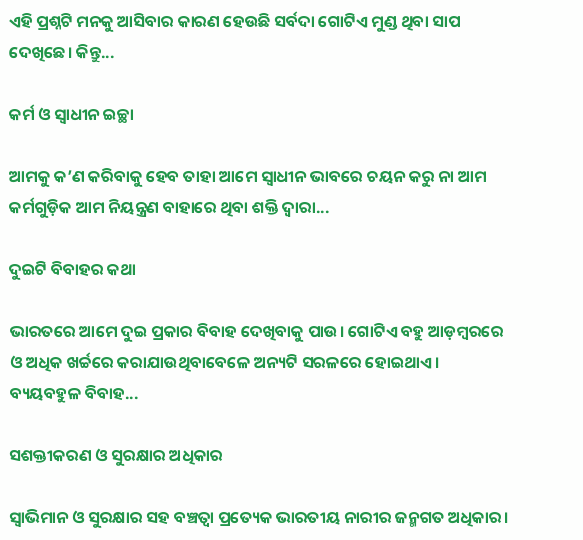ଏହି ପ୍ରଶ୍ନଟି ମନକୁ ଆସିବାର କାରଣ ହେଉଛି ସର୍ବଦା ଗୋଟିଏ ମୁଣ୍ଡ ଥିବା ସାପ ଦେଖିଛେ। କିନ୍ତୁ...

କର୍ମ ଓ ସ୍ବାଧୀନ ଇଚ୍ଛା

ଆମକୁ କ’ଣ କରିବାକୁ ହେବ ତାହା ଆମେ ସ୍ବାଧୀନ ଭାବରେ ଚୟନ କରୁ ନା ଆମ କର୍ମଗୁଡ଼ିକ ଆମ ନିୟନ୍ତ୍ରଣ ବାହାରେ ଥିବା ଶକ୍ତି ଦ୍ୱାରା...

ଦୁଇଟି ବିବାହର କଥା

ଭାରତରେ ଆମେ ଦୁଇ ପ୍ରକାର ବିବାହ ଦେଖିବାକୁ ପାଉ। ଗୋଟିଏ ବହୁ ଆଡ଼ମ୍ବରରେ ଓ ଅଧିକ ଖର୍ଚ୍ଚରେ କରାଯାଉଥିବାବେଳେ ଅନ୍ୟଟି ସରଳରେ ହୋଇଥାଏ। ବ୍ୟୟବହୁଳ ବିବାହ...

ସଶକ୍ତୀକରଣ ଓ ସୁରକ୍ଷାର ଅଧିକାର

ସ୍ବାଭିମାନ ଓ ସୁରକ୍ଷାର ସହ ବଞ୍ଚତ୍ବା ପ୍ରତ୍ୟେକ ଭାରତୀୟ ନାରୀର ଜନ୍ମଗତ ଅଧିକାର।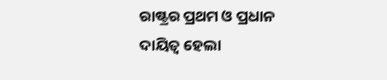ରାଷ୍ଟ୍ରର ପ୍ରଥମ ଓ ପ୍ରଧାନ ଦାୟିତ୍ୱ ହେଲା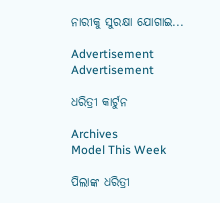ନାରୀକୁ ସୁରକ୍ଷା ଯୋଗାଇ...

Advertisement
Advertisement

ଧରିତ୍ରୀ କାର୍ଟୁନ

Archives
Model This Week

ପିଲାଙ୍କ ଧରିତ୍ରୀ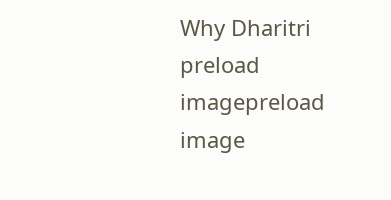Why Dharitri
preload imagepreload image